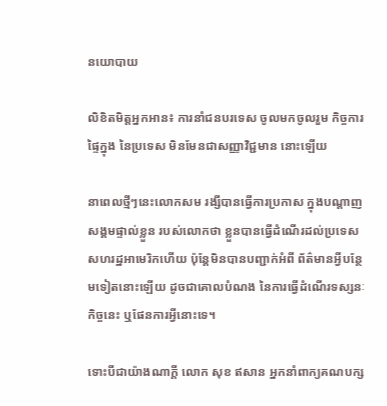នយោបាយ

លិខិតមិត្តអ្នកអាន៖ ការនាំជនបរទេស ចូលមកចូលរួម កិច្ចការផ្ទៃក្នុង នៃប្រទេស មិនមែនជាសញ្ញាវិជ្ជមាន នោះឡើយ

នាពេលថ្មីៗនេះលោកសម រង្សីបានធ្វើការប្រកាស ក្នុងបណ្ដាញសង្គមផ្ទាល់ខ្លួន របស់លោកថា ខ្លួនបានធ្វើដំណើរដល់ប្រទេស សហរដ្ឋអាមេរិកហើយ ប៉ុន្តែមិនបានបញ្ជាក់អំពី ព័ត៌មានអ្វីបន្ថែមទៀតនោះឡើយ ដូចជាគោលបំណង នៃការធ្វើដំណើរទស្សនៈកិច្ចនេះ ឬផែនការអ្វីនោះទេ។

ទោះបីជាយ៉ាងណាក្ដី លោក សុខ ឥសាន អ្នកនាំពាក្យគណបក្ស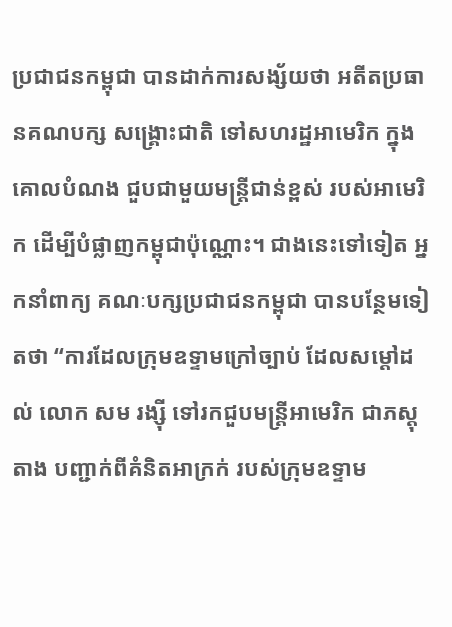ប្រជាជនកម្ពុជា បានដាក់ការសង្ស័យថា អតីតប្រធានគណបក្ស សង្រ្គោះជាតិ ទៅសហរដ្ឋអាមេរិក ក្នុងគោលបំណង ជួបជាមួយមន្រ្តីជាន់ខ្ពស់ របស់អាមេរិក ដើម្បីបំផ្លាញកម្ពុជាប៉ុណ្ណោះ។ ជាងនេះទៅទៀត អ្នកនាំពាក្យ គណៈបក្សប្រជាជនកម្ពុជា បានបន្ថែមទៀតថា “ការដែលក្រុមឧទ្ទាមក្រៅច្បាប់ ដែលសម្ដៅដល់ លោក សម រង្ស៊ី ទៅរកជួបមន្ត្រីអាមេរិក ជាភស្តុតាង បញ្ជាក់ពីគំនិតអាក្រក់ របស់ក្រុមឧទ្ទាម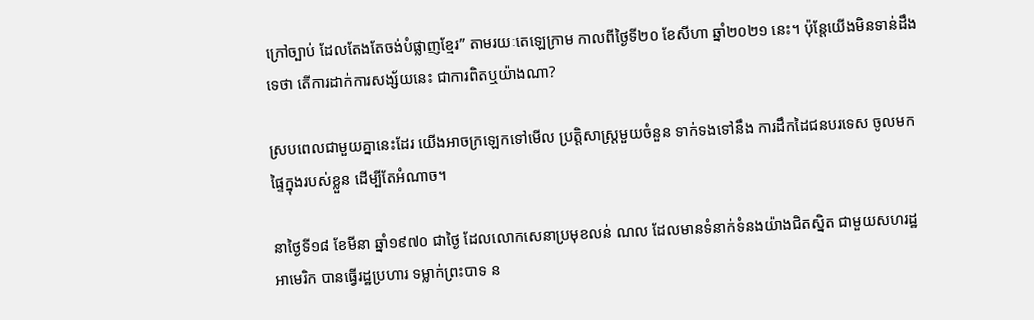ក្រៅច្បាប់ ដែលតែងតែចង់បំផ្លាញខ្មែរ” តាមរយៈតេឡេក្រាម កាលពីថ្ងៃទី២០ ខែសីហា ឆ្នាំ២០២១ នេះ។ ប៉ុន្តែយើងមិនទាន់ដឹងទេថា តើការដាក់ការសង្ស័យនេះ ជាការពិតឬយ៉ាងណា?

ស្របពេលជាមួយគ្នានេះដែរ យើងអាចក្រឡេកទៅមើល ប្រត្តិសាស្រ្តមួយចំនួន ទាក់ទងទៅនឹង ការដឹកដៃជនបរទេស ចូលមកផ្ទៃក្នុងរបស់ខ្លួន ដើម្បីតែអំណាច។

នាថ្ងៃទី១៨ ខែមីនា ឆ្នាំ១៩៧០ ជាថ្ងៃ ដែលលោកសេនាប្រមុខលន់ ណល ដែលមានទំនាក់ទំនងយ៉ាងជិតស្និត ជាមួយសហរដ្ឋអាមេរិក បានធ្វើរដ្ឋប្រហារ ទម្លាក់ព្រះបាទ ន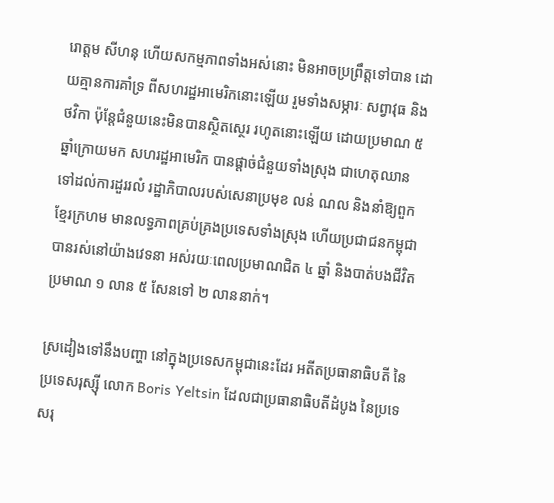រោត្ដម សីហនុ ហើយសកម្មភាពទាំងអស់នោះ មិនអាចប្រព្រឹត្តទៅបាន ដោយគ្មានការគាំទ្រ ពីសហរដ្ឋអាមេរិកនោះឡើយ រួមទាំងសម្ភារៈ សព្វាវុធ និងថវិកា ប៉ុន្តែជំនួយនេះមិនបានស្ថិតស្ថេរ រហូតនោះឡើយ ដោយប្រមាណ ៥ ឆ្នាំក្រោយមក សហរដ្ឋអាមេរិក បានផ្ដាច់ជំនួយទាំងស្រុង ជាហេតុឈានទៅដល់ការដួររលំ រដ្ឋាភិបាលរបស់សេនាប្រមុខ លន់ ណល និងនាំឱ្យពួកខ្មែរក្រហម មានលទ្ធភាពគ្រប់គ្រងប្រទេសទាំងស្រុង ហើយប្រជាជនកម្ពុជា បានរស់នៅយ៉ាងវេទនា អស់រយៈពេលប្រមាណជិត ៤ ឆ្នាំ និងបាត់បងជីវិត ប្រមាណ ១ លាន ៥ សែនទៅ ២ លាននាក់។

ស្រដៀងទៅនឹងបញ្ហា នៅក្នុងប្រទេសកម្ពុជានេះដែរ អតីតប្រធានាធិបតី នៃប្រទេសរុស្ស៊ី លោក Boris Yeltsin ដែលជាប្រធានាធិបតីដំបូង នៃប្រទេសរុ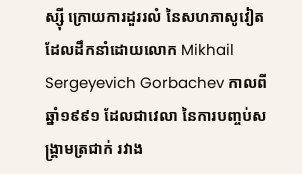ស្ស៊ី ក្រោយការដួររលំ នៃសហភាសូវៀត ដែលដឹកនាំដោយលោក Mikhail Sergeyevich Gorbachev កាលពីឆ្នាំ១៩៩១ ដែលជាវេលា នៃការបញ្ចប់សង្រ្គាមត្រជាក់ រវាង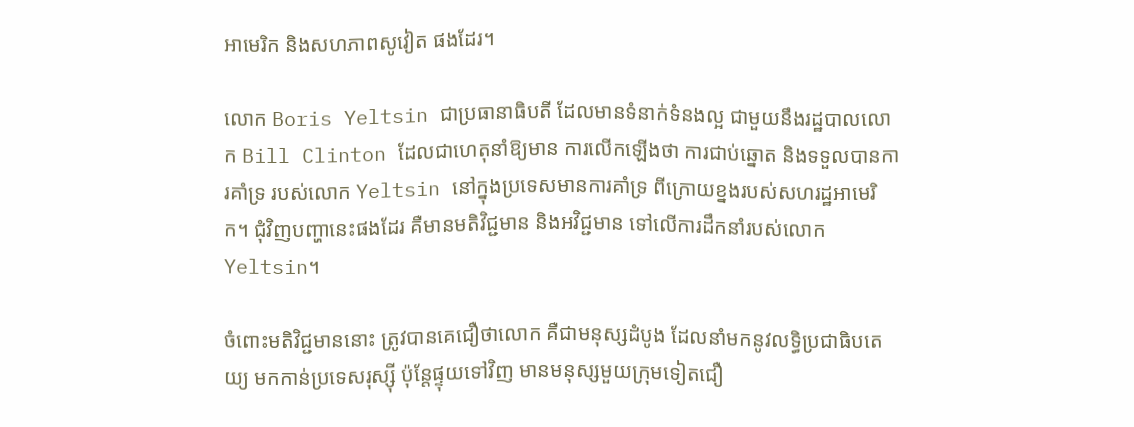អាមេរិក និងសហភាពសូវៀត ផងដែរ។

លោក Boris Yeltsin ជាប្រធានាធិបតី ដែលមានទំនាក់ទំនងល្អ ជាមួយនឹងរដ្ឋបាលលោក Bill Clinton ដែលជាហេតុនាំឱ្យមាន ការលើកឡើងថា ការជាប់ឆ្នោត និងទទួលបានការគាំទ្រ របស់លោក Yeltsin នៅក្នុងប្រទេសមានការគាំទ្រ ពីក្រោយខ្នងរបស់សហរដ្ឋអាមេរិក។ ជុំវិញបញ្ហានេះផងដែរ គឺមានមតិវិជ្ជមាន និងអវិជ្ជមាន ទៅលើការដឹកនាំរបស់លោក Yeltsin។

ចំពោះមតិវិជ្ជមាននោះ ត្រូវបានគេជឿថាលោក គឺជាមនុស្សដំបូង ដែលនាំមកនូវលទ្ធិប្រជាធិបតេយ្យ មកកាន់ប្រទេសរុស្ស៊ី ប៉ុន្តែផ្ទុយទៅវិញ មានមនុស្សមួយក្រុមទៀតជឿ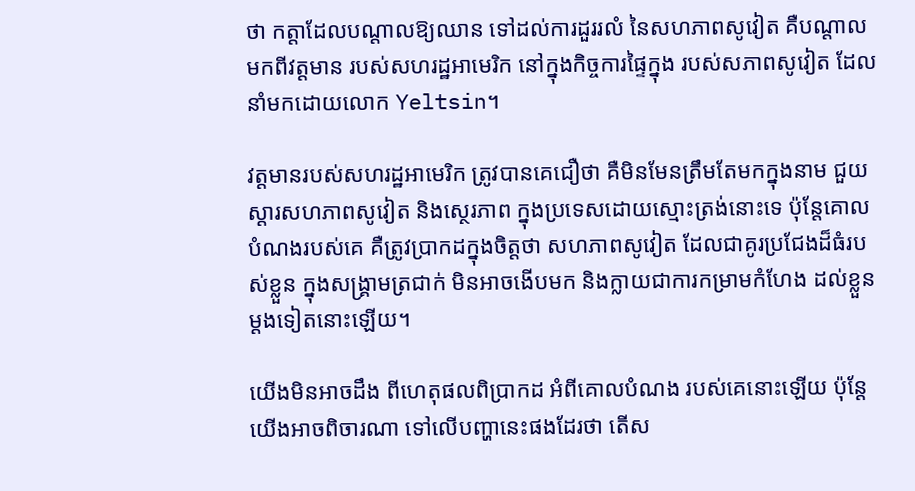ថា កត្តាដែលបណ្ដាលឱ្យឈាន ទៅដល់ការដួររលំ នៃសហភាពសូវៀត គឺបណ្ដាលមកពីវត្តមាន របស់សហរដ្ឋអាមេរិក នៅក្នុងកិច្ចការផ្ទៃក្នុង របស់សភាពសូវៀត ដែលនាំមកដោយលោក Yeltsin។

វត្តមានរបស់សហរដ្ឋអាមេរិក ត្រូវបានគេជឿថា គឺមិនមែនត្រឹមតែមកក្នុងនាម ជួយស្ដារសហភាពសូវៀត និងស្ថេរភាព ក្នុងប្រទេសដោយស្មោះត្រង់នោះទេ ប៉ុន្តែគោលបំណងរបស់គេ គឺត្រូវប្រាកដក្នុងចិត្តថា សហភាពសូវៀត ដែលជាគូរប្រជែងដ៏ធំរបស់ខ្លួន ក្នុងសង្រ្គាមត្រជាក់ មិនអាចងើបមក និងក្លាយជាការកម្រាមកំហែង ដល់ខ្លួនម្ដងទៀតនោះឡើយ។

យើងមិនអាចដឹង ពីហេតុផលពិប្រាកដ អំពីគោលបំណង របស់គេនោះឡើយ ប៉ុន្តែយើងអាចពិចារណា ទៅលើបញ្ហានេះផងដែរថា តើស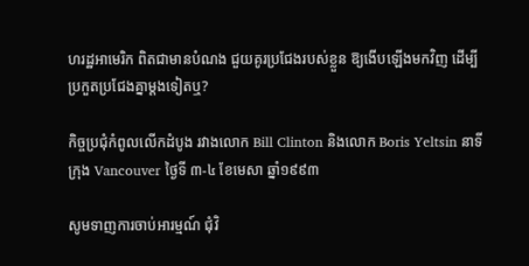ហរដ្ឋអាមេរិក ពិតជាមានបំណង ជួយគូរប្រជែងរបស់ខ្លួន ឱ្យងើបឡើងមកវិញ ដើម្បីប្រកួតប្រជែងគ្នាម្ដងទៀតឬ?

កិច្ចប្រជុំកំពូលលើកដំបូង រវាងលោក Bill Clinton និងលោក Boris Yeltsin នាទីក្រុង Vancouver ថ្ងៃទី ៣-៤ ខែមេសា ឆ្នាំ១៩៩៣

សូមទាញការចាប់អារម្មណ៍ ជុំវិ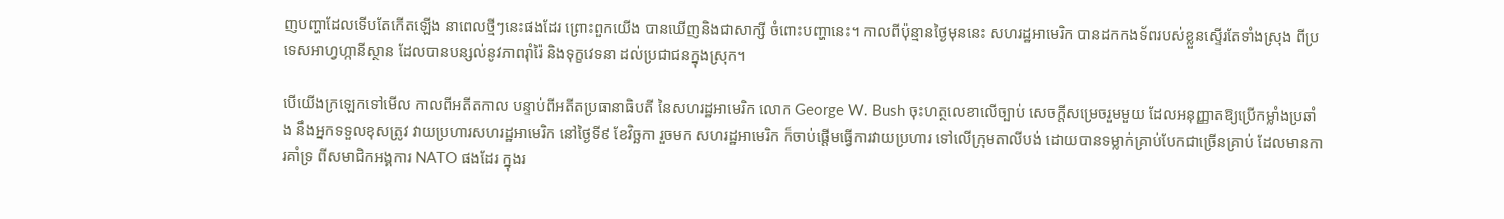ញបញ្ហាដែលទើបតែកើតឡើង នាពេលថ្មីៗនេះផងដែរ ព្រោះពួកយើង បានឃើញនិងជាសាក្សី ចំពោះបញ្ហានេះ។ កាលពីប៉ុន្មានថ្ងៃមុននេះ សហរដ្ឋអាមេរិក បានដកកងទ័ពរបស់ខ្លួនស្ទើរតែទាំងស្រុង ពីប្រទេសអាហ្វហ្កានីស្ថាន ដែលបានបន្សល់នូវភាពរ៉ាំរ៉ៃ និងទុក្ខវេទនា ដល់ប្រជាជនក្នុងស្រុក។

បើយើងក្រឡេកទៅមើល កាលពីអតីតកាល បន្ទាប់ពីអតីតប្រធានាធិបតី នៃសហរដ្ឋអាមេរិក លោក George W. Bush ចុះហត្ថលេខាលើច្បាប់ សេចក្តីសម្រេចរួមមួយ ដែលអនុញ្ញាតឱ្យប្រើកម្លាំងប្រឆាំង នឹងអ្នកទទួលខុសត្រូវ វាយប្រហារសហរដ្ឋអាមេរិក នៅថ្ងៃទី៩ ខែវិច្ឆកា រួចមក សហរដ្ឋអាមេរិក ក៏ចាប់ផ្ដើមធ្វើការវាយប្រហារ ទៅលើក្រុមតាលីបង់ ដោយបានទម្លាក់គ្រាប់បែកជាច្រើនគ្រាប់ ដែលមានការគាំទ្រ ពីសមាជិកអង្គការ NATO ផងដែរ ក្នុងរ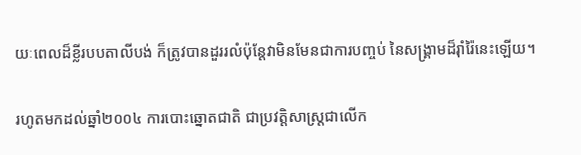យៈពេលដ៏ខ្លីរបបតាលីបង់ ក៏ត្រូវបានដួររលំប៉ុន្តែវាមិនមែនជាការបញ្ចប់ នៃសង្រ្គាមដ៏រ៉ាំរ៉ៃនេះឡើយ។

រហូតមកដល់ឆ្នាំ២០០៤ ការបោះឆ្នោតជាតិ ជាប្រវត្តិសាស្ត្រជាលើក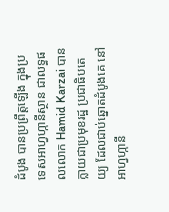ដំបូង បានប្រព្រឹត្តឡើង ក្នុងប្រទេសអាហ្វហ្កានីស្ថាន ជាលទ្ធផលលោក Hamid Karzai បានក្លាយជាប្រមុខរដ្ឋ ប្រជាធិបតេយ្យ ដែលជាប់ឆ្នោតដំបូងគេ នៅអាហ្វហ្កានី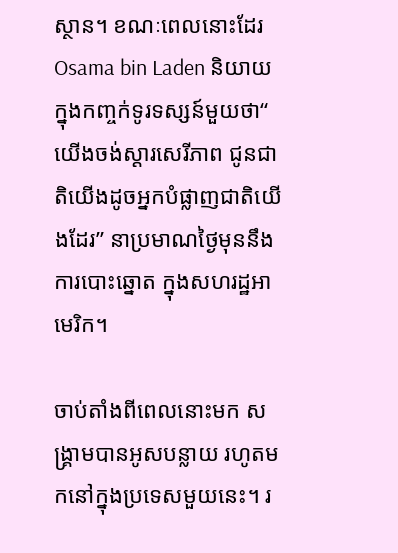ស្ថាន។ ខណៈពេលនោះដែរ Osama bin Laden និយាយក្នុងកញ្ចក់ទូរទស្សន៍មួយថា“ យើងចង់ស្តារសេរីភាព ជូនជាតិយើងដូចអ្នកបំផ្លាញជាតិយើងដែរ” នាប្រមាណថ្ងៃមុននឹងការបោះឆ្នោត ក្នុងសហរដ្ឋអាមេរិក។

ចាប់តាំងពីពេលនោះមក សង្រ្គាមបានអូសបន្លាយ រហូតមកនៅក្នុងប្រទេសមួយនេះ។ រ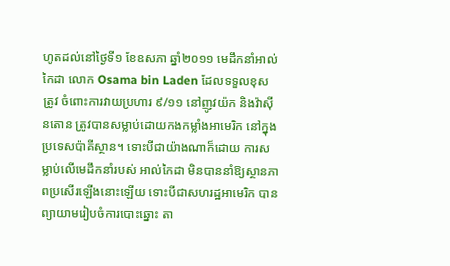ហូតដល់នៅថ្ងៃទី១ ខែឧសភា ឆ្នាំ២០១១ មេដឹកនាំអាល់កៃដា លោក Osama bin Laden ដែលទទួលខុសត្រូវ ចំពោះការវាយប្រហារ ៩/១១ នៅញូវយ៉ក និងវ៉ាស៊ីនតោន ត្រូវបានសម្លាប់ដោយកងកម្លាំងអាមេរិក នៅក្នុងប្រទេសប៉ាគីស្ថាន។ ទោះបីជាយ៉ាងណាក៏ដោយ ការសម្លាប់លើមេដឹកនាំរបស់ អាល់កៃដា មិនបាននាំឱ្យស្ថានភាពប្រសើរឡើងនោះឡើយ ទោះបីជាសហរដ្ឋអាមេរិក បានព្យាយាមរៀបចំការបោះឆ្នោះ តា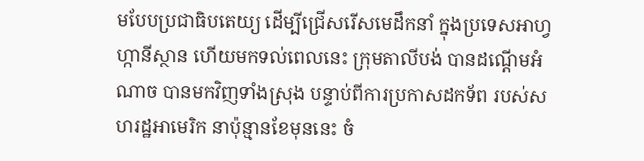មបែបប្រជាធិបតេយ្យ ដើម្បីជ្រើសរើសមេដឹកនាំ ក្នុងប្រទេសអាហ្វហ្កានីស្ថាន ហើយមកទល់ពេលនេះ ក្រុមតាលីបង់ បានដណ្ដើមអំណាច បានមកវិញទាំងស្រុង បន្ទាប់ពីការប្រកាសដកទ័ព របស់សហរដ្ឋអាមេរិក នាប៉ុន្មានខែមុននេះ ចំ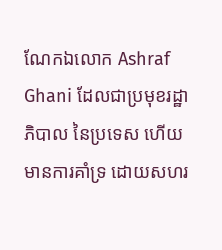ណែកឯលោក Ashraf Ghani ដែលជាប្រមុខរដ្ឋាភិបាល នៃប្រទេស ហើយមានការគាំទ្រ ដោយសហរ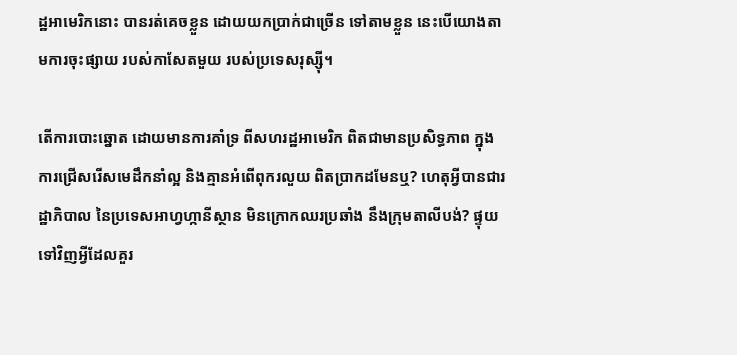ដ្ឋអាមេរិកនោះ បានរត់គេចខ្លួន ដោយយកប្រាក់ជាច្រើន ទៅតាមខ្លួន នេះបើយោងតាមការចុះផ្សាយ របស់កាសែតមួយ របស់ប្រទេសរុស្ស៊ី។

តើការបោះឆ្នោត ដោយមានការគាំទ្រ ពីសហរដ្ឋអាមេរិក ពិតជាមានប្រសិទ្ធភាព ក្នុងការជ្រើសរើសមេដឹកនាំល្អ និងគ្មានអំពើពុករលួយ ពិតប្រាកដមែនឬ? ហេតុអ្វីបានជារដ្ឋាភិបាល នៃប្រទេសអាហ្វហ្កានីស្ថាន មិនក្រោកឈរប្រឆាំង នឹងក្រុមតាលីបង់? ផ្ទុយទៅវិញអ្វីដែលគួរ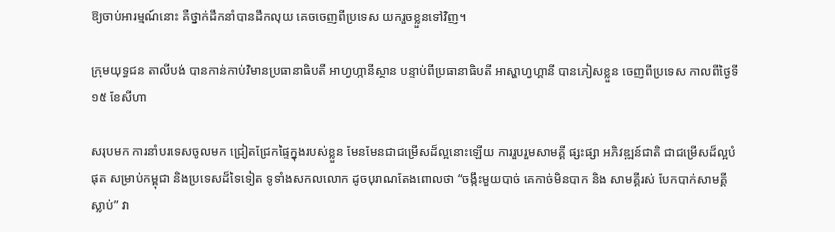ឱ្យចាប់អារម្មណ៍នោះ គឺថ្នាក់ដឹកនាំបានដឹកលុយ គេចចេញពីប្រទេស យករួចខ្លួនទៅវិញ។

ក្រុមយុទ្ធជន តាលីបង់ បានកាន់កាប់វិមានប្រធានាធិបតី អាហ្វហ្កានីស្ថាន បន្ទាប់ពីប្រធានាធិបតី អាស្ហាហ្វហ្គានី បានភៀសខ្លួន ចេញពីប្រទេស កាលពីថ្ងៃទី១៥ ខែសីហា

សរុបមក ការនាំបរទេសចូលមក ជ្រៀតជ្រែកផ្ទៃក្នុងរបស់ខ្លួន មែនមែនជាជម្រើសដ៏ល្អនោះឡើយ ការរួបរួមសាមគ្គី ផ្សះផ្សា អភិវឌ្ឍន៍ជាតិ ជាជម្រើសដ៏ល្អបំផុត សម្រាប់កម្ពុជា និងប្រទេសដ៏ទៃទៀត ទូទាំងសកលលោក ដូចបុរាណតែងពោលថា “ចង្កឹះមួយបាច់ គេកាច់មិនបាក និង សាមគ្គីរស់ បែកបាក់សាមគ្គីស្លាប់” វា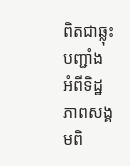ពិតជាឆ្លុះបញ្ជាំង អំពីទិដ្ឋភាពសង្គមពិ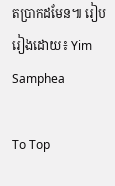តប្រាកដមែន៕ រៀបរៀងដោយ៖ Yim Samphea

To Top